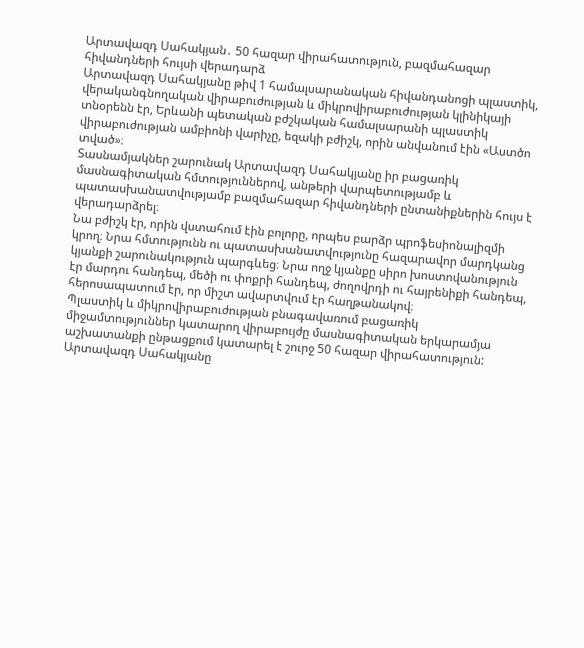Արտավազդ Սահակյան․ 50 հազար վիրահատություն, բազմահազար հիվանդների հույսի վերադարձ
Արտավազդ Սահակյանը թիվ 1 համալսարանական հիվանդանոցի պլաստիկ, վերականգնողական վիրաբուժության և միկրովիրաբուժության կլինիկայի տնօրենն էր, Երևանի պետական բժշկական համալսարանի պլաստիկ վիրաբուժության ամբիոնի վարիչը, եզակի բժիշկ, որին անվանում էին «Աստծո տված»։
Տասնամյակներ շարունակ Արտավազդ Սահակյանը իր բացառիկ մասնագիտական հմտություններով, անթերի վարպետությամբ և պատասխանատվությամբ բազմահազար հիվանդների ընտանիքներին հույս է վերադարձրել։
Նա բժիշկ էր, որին վստահում էին բոլորը, որպես բարձր պրոֆեսիոնալիզմի կրող։ Նրա հմտությունն ու պատասխանատվությունը հազարավոր մարդկանց կյանքի շարունակություն պարգևեց։ Նրա ողջ կյանքը սիրո խոստովանություն էր մարդու հանդեպ, մեծի ու փոքրի հանդեպ, ժողովրդի ու հայրենիքի հանդեպ, հերոսապատում էր, որ միշտ ավարտվում էր հաղթանակով։
Պլաստիկ և միկրովիրաբուժության բնագավառում բացառիկ միջամտություններ կատարող վիրաբույժը մասնագիտական երկարամյա աշխատանքի ընթացքում կատարել է շուրջ 50 հազար վիրահատություն:
Արտավազդ Սահակյանը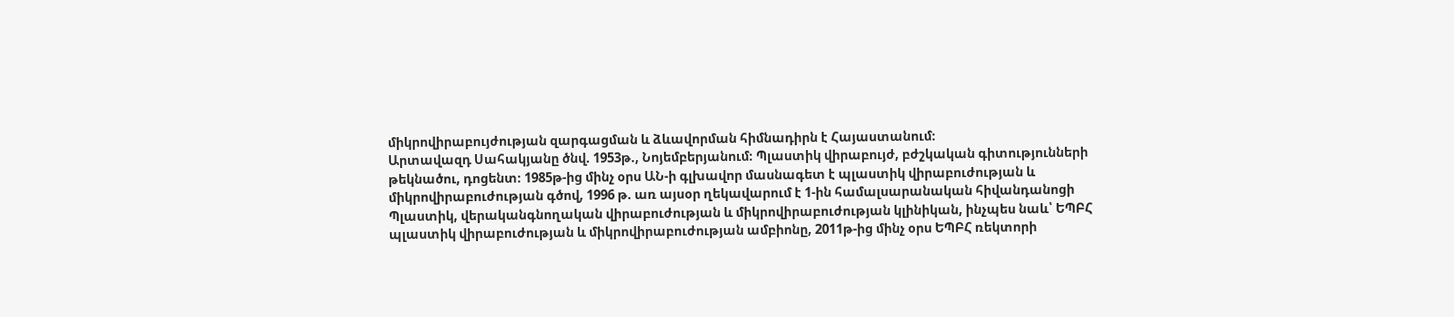միկրովիրաբույժության զարգացման և ձևավորման հիմնադիրն է Հայաստանում։
Արտավազդ Սահակյանը ծնվ. 1953թ., Նոյեմբերյանում։ Պլաստիկ վիրաբույժ, բժշկական գիտությունների թեկնածու, դոցենտ։ 1985թ-ից մինչ օրս ԱՆ-ի գլխավոր մասնագետ է պլաստիկ վիրաբուժության և միկրովիրաբուժության գծով, 1996 թ. առ այսօր ղեկավարում է 1-ին համալսարանական հիվանդանոցի Պլաստիկ, վերականգնողական վիրաբուժության և միկրովիրաբուժության կլինիկան, ինչպես նաև՝ ԵՊԲՀ պլաստիկ վիրաբուժության և միկրովիրաբուժության ամբիոնը, 2011թ-ից մինչ օրս ԵՊԲՀ ռեկտորի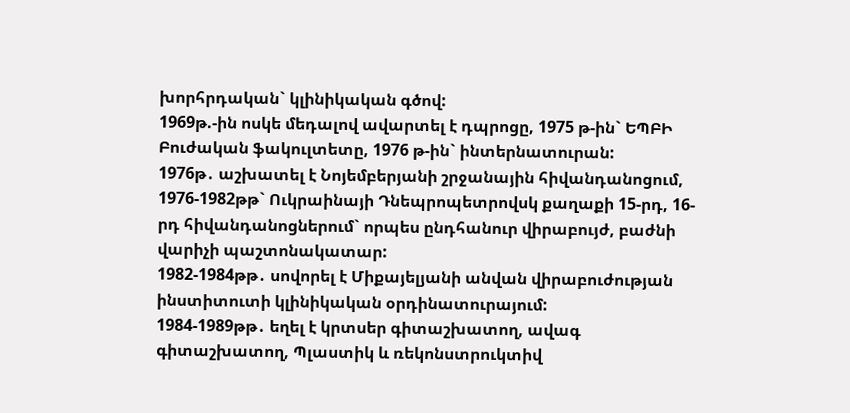խորհրդական` կլինիկական գծով:
1969թ.-ին ոսկե մեդալով ավարտել է դպրոցը, 1975 թ-ին` ԵՊԲԻ Բուժական ֆակուլտետը, 1976 թ-ին` ինտերնատուրան:
1976թ․ աշխատել է Նոյեմբերյանի շրջանային հիվանդանոցում, 1976-1982թթ` Ուկրաինայի Դնեպրոպետրովսկ քաղաքի 15-րդ, 16-րդ հիվանդանոցներում` որպես ընդհանուր վիրաբույժ, բաժնի վարիչի պաշտոնակատար:
1982-1984թթ․ սովորել է Միքայելյանի անվան վիրաբուժության ինստիտուտի կլինիկական օրդինատուրայում:
1984-1989թթ․ եղել է կրտսեր գիտաշխատող, ավագ գիտաշխատող, Պլաստիկ և ռեկոնստրուկտիվ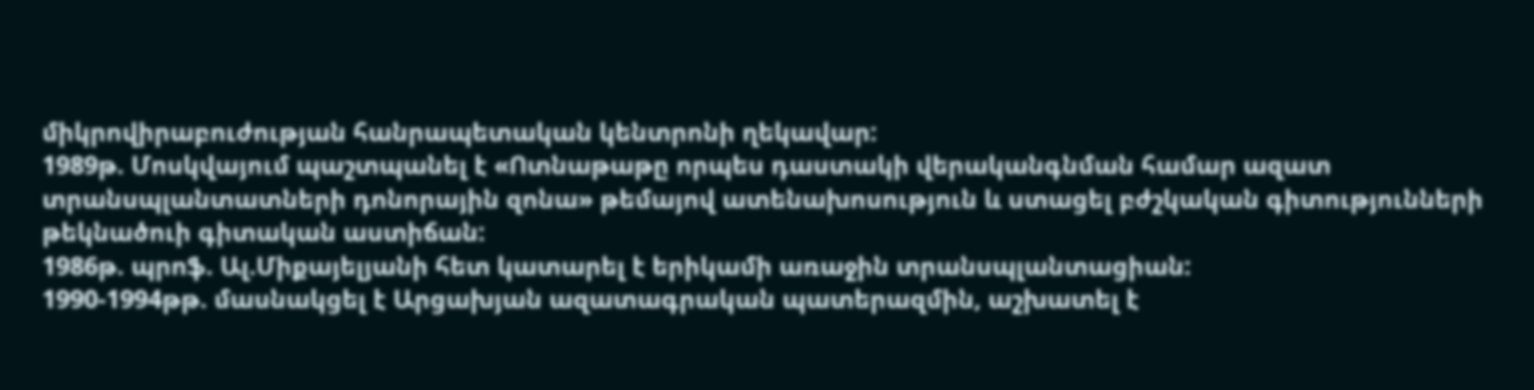միկրովիրաբուժության հանրապետական կենտրոնի ղեկավար:
1989թ. Մոսկվայում պաշտպանել է «Ոտնաթաթը որպես դաստակի վերականգնման համար ազատ տրանսպլանտատների դոնորային զոնա» թեմայով ատենախոսություն և ստացել բժշկական գիտությունների թեկնածուի գիտական աստիճան:
1986թ. պրոֆ. Ալ.Միքայելյանի հետ կատարել է երիկամի առաջին տրանսպլանտացիան:
1990-1994թթ. մասնակցել է Արցախյան ազատագրական պատերազմին, աշխատել է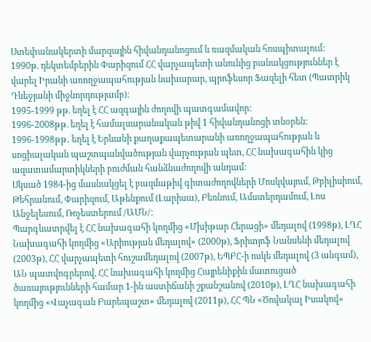Ստեփանակերտի մարզային հիվանդանոցում և ռազմական հոսպիտալում:
1990թ. դեկտեմբերին Փարիզում ՀՀ վարչապետի անունից բանակցություններ է վարել Իրանի առողջապահության նախարար, պրոֆեսոր Ֆազելի հետ (Պատրիկ Դևեջյանի միջնորդությամբ):
1995-1999 թթ. եղել է ՀՀ ազգային ժողովի պատգամավոր:
1996-2008թթ. եղել է համալսարանական թիվ 1 հիվանդանոցի տնօրեն:
1996-1998թթ․ եղել է Երևանի քաղաքապետարանի առողջապահության և սոցիալական պաշտպանվածության վարչության պետ, ՀՀ նախագահին կից ազատամարտիկների բուժման հանձնաժողովի անդամ:
Սկսած 1984-ից մասնակցել է բազմաթիվ գիտաժողովների Մոսկվայում, Թբիլիսիում, Թեհրանում, Փարիզում, Աթենքում (Լարիսա), Բեռնում, Ամստերդամում, Լոս Անջելեսում, Ռոչեստերում /ԱՄՆ/:
Պարգևատրվել է ՀՀ նախագահի կողմից «Մխիթար Հերացի» մեդալով (1998թ), ԼՂՀ Նախագահի կողմից «Արիության մեդալով» (2000թ), Ֆրիտյոֆ Նանսենի մեդալով (2003թ), ՀՀ վարչապետի հուշամեդալով (2007թ), ԵՊԲՀ-ի ոսկե մեդալով (3 անգամ), ԱՆ պատվոգրերով, ՀՀ նախագահի կողմից Հայրենիքին մատուցած ծառայությունների համար 1-ին աստիճանի շքանշանով (2010թ), ԼՂՀ նախագահի կողմից «Վաչագան Բարեպաշտ» մեդալով (2011թ), ՀՀ ՊՆ «Ծովակալ Իսակով»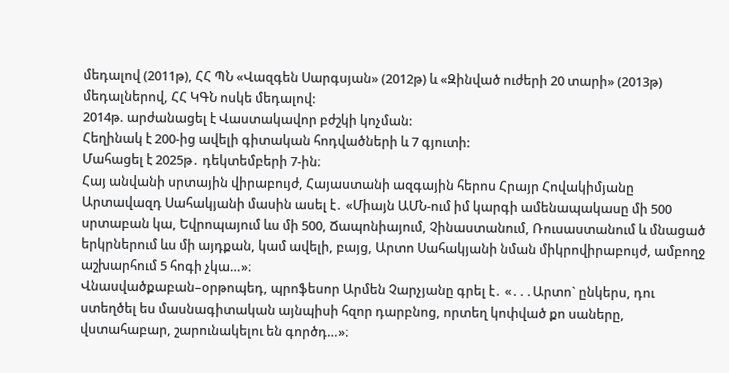մեդալով (2011թ), ՀՀ ՊՆ «Վազգեն Սարգսյան» (2012թ) և «Զինված ուժերի 20 տարի» (2013թ) մեդալներով, ՀՀ ԿԳՆ ոսկե մեդալով:
2014թ. արժանացել է Վաստակավոր բժշկի կոչման:
Հեղինակ է 200-ից ավելի գիտական հոդվածների և 7 գյուտի:
Մահացել է 2025թ․ դեկտեմբերի 7-ին։
Հայ անվանի սրտային վիրաբույժ, Հայաստանի ազգային հերոս Հրայր Հովակիմյանը Արտավազդ Սահակյանի մասին ասել է․ «Միայն ԱՄՆ-ում իմ կարգի ամենապակասը մի 500 սրտաբան կա, Եվրոպայում ևս մի 500, Ճապոնիայում, Չինաստանում, Ռուսաստանում և մնացած երկրներում ևս մի այդքան, կամ ավելի, բայց, Արտո Սահակյանի նման միկրովիրաբույժ, ամբողջ աշխարհում 5 հոգի չկա…»։
Վնասվածքաբան–օրթոպեդ, պրոֆեսոր Արմեն Չարչյանը գրել է․ «․․․Արտո` ընկերս, դու ստեղծել ես մասնագիտական այնպիսի հզոր դարբնոց, որտեղ կոփված քո սաները, վստահաբար, շարունակելու են գործդ…»։